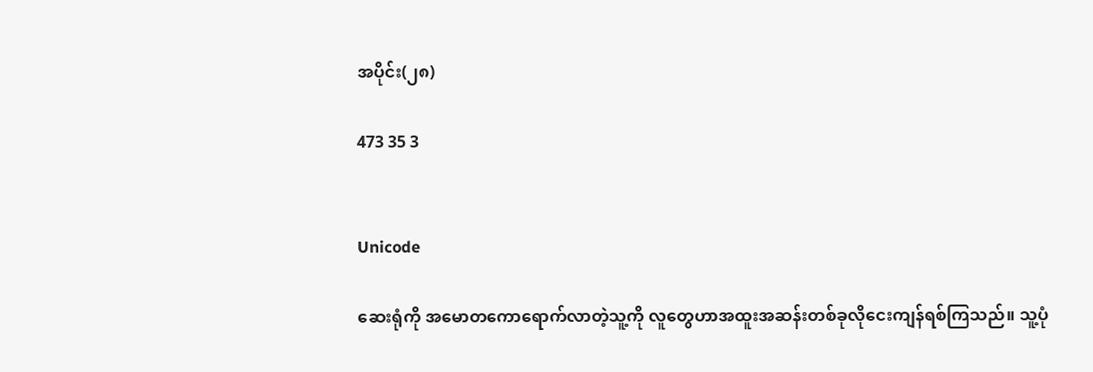အပိုင်း(၂၈)

473 35 3


Unicode

ဆေးရုံကို အမောတကောရောက်လာတဲ့သူ့ကို လူတွေဟာအထူးအဆန်းတစ်ခုလိုငေးကျန်ရစ်ကြသည်။ သူ့ပုံ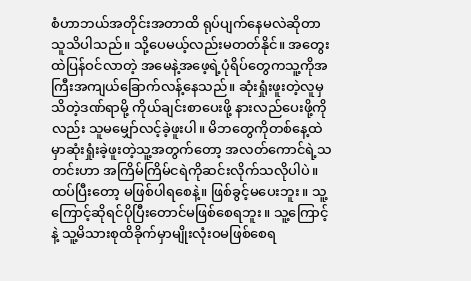စံဟာဘယ်အတိုင်းအတာထိ ရုပ်ပျက်နေမလဲဆိုတာသူသိပါသည်။ သို့ပေမယ့်လည်းမတတ်နိုင်။ အတွေးထဲပြန်ဝင်လာတဲ့ အမေနဲ့အဖေ့ရဲ့ပုံရိပ်တွေကသူ့ကိုအကြီးအကျယ်ခြောက်လန့်နေသည်။ ဆုံးရှုံးဖူးတဲ့လူမှသိတဲ့ဒဏ်ရာမို့ ကိုယ်ချင်းစာပေးဖို့ နားလည်ပေးဖို့ကိုလည်း သူမမျှော်လင့်ခဲ့ဖူးပါ။ မိဘတွေကိုတစ်နေ့ထဲမှာဆုံးရှုံးခဲ့ဖူးတဲ့သူ့အတွက်တော့ အလတ်ကောင်ရဲ့သတင်းဟာ အကြိမ်ကြိမ်ငရဲကိုဆင်းလိုက်သလိုပါပဲ။ ထပ်ပြီးတော့ မဖြစ်ပါရစေနဲ့။ ဖြစ်ခွင့်မပေးဘူး။ သူ့ကြောင့်ဆိုရင်ပိုပြီးတောင်မဖြစ်စေရဘူး။ သူ့ကြောင့်နဲ့ သူ့မိသားစုထိခိုက်မှာမျိုးလုံးဝမဖြစ်စေရ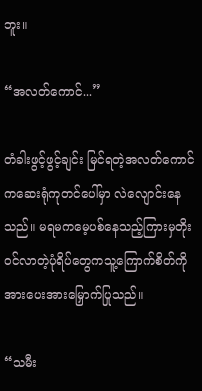ဘူး။

“အလတ်ကောင်...”

တံခါးဖွင့်ဖွင့်ချင်း မြင်ရတဲ့အလတ်ကောင်ကဆေးရုံကုတင်ပေါ်မှာ လဲလျောင်းနေသည်။ မရမကမေ့ပစ်နေသည့်ကြားမှတိုးဝင်လာတဲ့ပုံရိပ်တွေကသူ့ကြောက်စိတ်ကိုအားပေးအားမြှောက်ပြုသည်။

“သမီး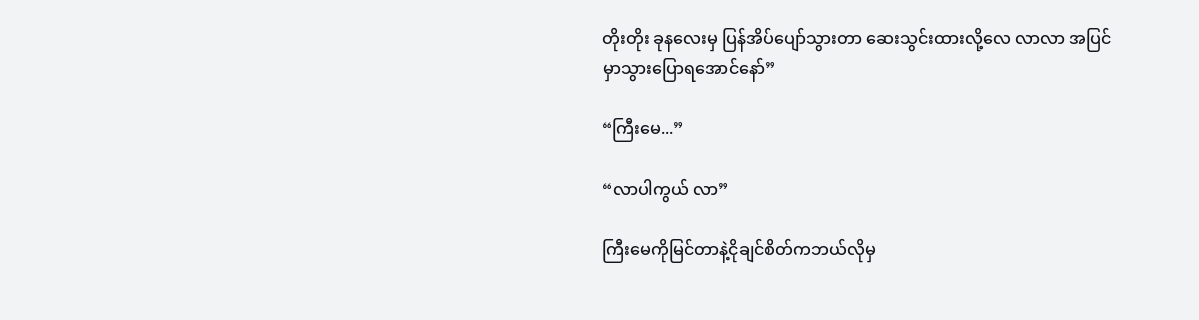တိုးတိုး ခုနလေးမှ ပြန်အိပ်ပျော်သွားတာ ဆေးသွင်းထားလို့လေ လာလာ အပြင်မှာသွားပြောရအောင်နော်”

“ကြီးမေ...”

“လာပါကွယ် လာ”

ကြီးမေကိုမြင်တာနဲ့ငိုချင်စိတ်ကဘယ်လိုမှ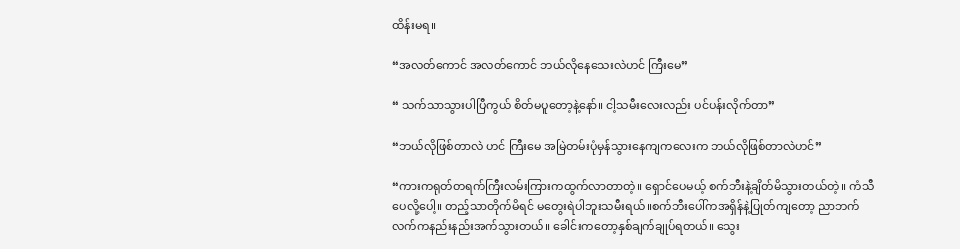ထိန်းမရ။

“အလတ်ကောင် အလတ်ကောင် ဘယ်လိုနေသေးလဲဟင် ကြီးမေ”

“ သက်သာသွားပါပြီကွယ် စိတ်မပူတော့နဲ့နော်။ ငါ့သမီးလေးလည်း ပင်ပန်းလိုက်တာ”

“ဘယ်လိုဖြစ်တာလဲ ဟင် ကြီးမေ အမြဲတမ်းပုံမှန်သွားနေကျကလေးက ဘယ်လိုဖြစ်တာလဲဟင်”

“ကားကရုတ်တရက်ကြီးလမ်းကြားကထွက်လာတာတဲ့။ ရှောင်ပေမယ့် စက်ဘီးနဲ့ချိတ်မိသွားတယ်တဲ့။ ကံသီပေလို့ပေါ့။ တည့်သာတိုက်မိရင် မတွေးရဲပါဘူးသမီးရယ်။စက်ဘီးပေါ်ကအရှိန်နဲ့ပြုတ်ကျတော့ ညာဘက်လက်ကနည်းနည်းအက်သွားတယ်။ ခေါင်းကတော့နှစ်ချက်ချုပ်ရတယ်။ သွေး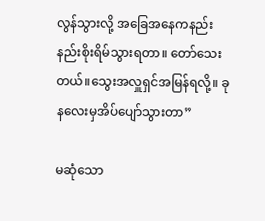လွန်သွားလို့ အခြေအနေကနည်းနည်းစိုးရိမ်သွားရတာ။ တော်သေးတယ်။သွေးအလှူရှင်အမြန်ရလို့။ ခုနလေးမှအိပ်ပျော်သွားတာ”

မဆုံသော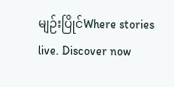မျဉ်းပြိုင်Where stories live. Discover now